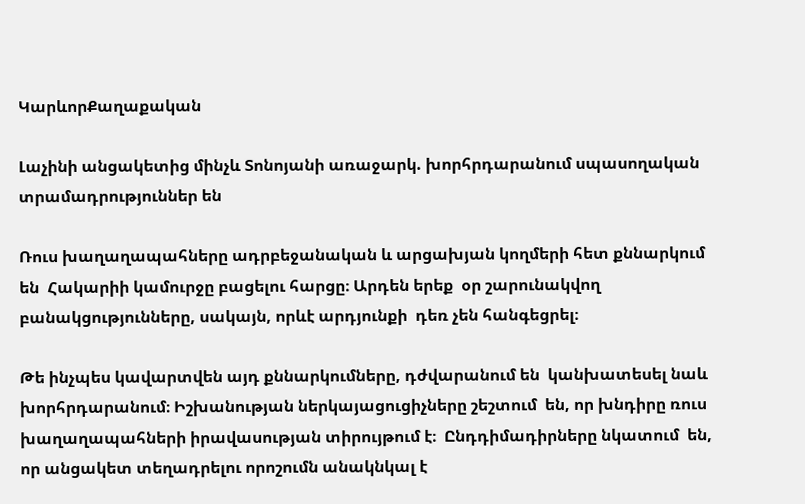ԿարևորՔաղաքական

Լաչինի անցակետից մինչև Տոնոյանի առաջարկ. խորհրդարանում սպասողական տրամադրություններ են

Ռուս խաղաղապահները ադրբեջանական և արցախյան կողմերի հետ քննարկում են  Հակարիի կամուրջը բացելու հարցը։ Արդեն երեք  օր շարունակվող բանակցությունները, սակայն, որևէ արդյունքի  դեռ չեն հանգեցրել։

Թե ինչպես կավարտվեն այդ քննարկումները, դժվարանում են  կանխատեսել նաև խորհրդարանում։ Իշխանության ներկայացուցիչները շեշտում  են, որ խնդիրը ռուս խաղաղապահների իրավասության տիրույթում է։  Ընդդիմադիրները նկատում  են, որ անցակետ տեղադրելու որոշումն անակնկալ է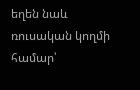եղեն նաև  ռուսական կողմի համար՝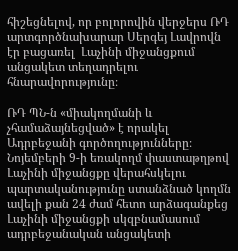հիշեցնելով, որ բոլորովին վերջերս ՌԴ արտգործնախարար Սերգեյ Լավրովն էր բացառել  Լաչինի միջանցքում անցակետ տեղադրելու հնարավորությունը։

ՌԴ ՊՆ-ն «միակողմանի և չհամաձայնեցված» է որակել Ադրբեջանի գործողությունները։  Նոյեմբերի 9-ի եռակողմ փաստաթղթով Լաչինի միջանցքը վերահսկելու պարտականությունը ստանձնած կողմն ավելի քան 24 ժամ հետո արձագանքեց Լաչինի միջանցքի սկզբնամասում ադրբեջանական անցակետի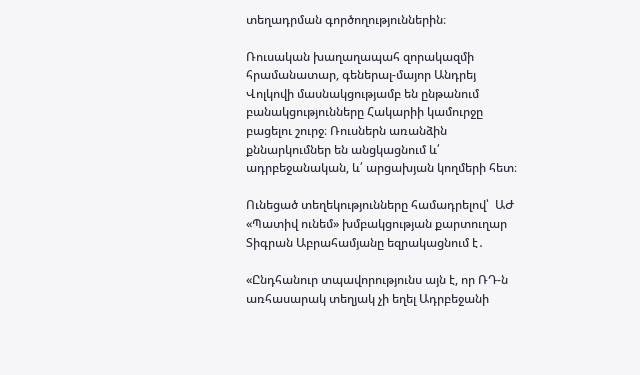տեղադրման գործողություններին։

Ռուսական խաղաղապահ զորակազմի հրամանատար, գեներալ-մայոր Անդրեյ Վոլկովի մասնակցությամբ են ընթանում բանակցությունները Հակարիի կամուրջը բացելու շուրջ։ Ռուսներն առանձին քննարկումներ են անցկացնում և՛ ադրբեջանական, և՛ արցախյան կողմերի հետ։

Ունեցած տեղեկությունները համադրելով՝  ԱԺ «Պատիվ ունեմ» խմբակցության քարտուղար Տիգրան Աբրահամյանը եզրակացնում է․

«Ընդհանուր տպավորությունս այն է, որ ՌԴ-ն առհասարակ տեղյակ չի եղել Ադրբեջանի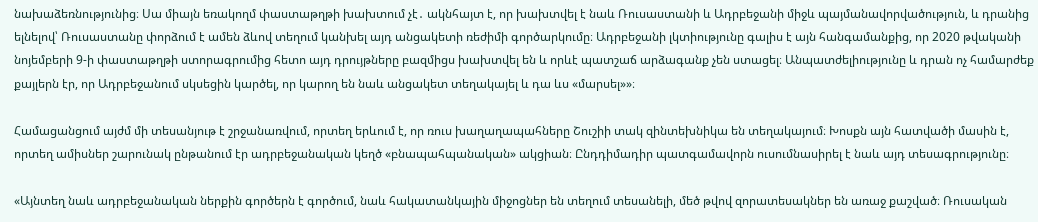նախաձեռնությունից։ Սա միայն եռակողմ փաստաթղթի խախտում չէ․ ակնհայտ է, որ խախտվել է նաև Ռուսաստանի և Ադրբեջանի միջև պայմանավորվածություն, և դրանից ելնելով՝ Ռուսաստանը փորձում է ամեն ձևով տեղում կանխել այդ անցակետի ռեժիմի գործարկումը։ Ադրբեջանի լկտիությունը գալիս է այն հանգամանքից, որ 2020 թվականի նոյեմբերի 9-ի փաստաթղթի ստորագրումից հետո այդ դրույթները բազմիցս խախտվել են և որևէ պատշաճ արձագանք չեն ստացել։ Անպատժելիությունը և դրան ոչ համարժեք քայլերն էր, որ Ադրբեջանում սկսեցին կարծել, որ կարող են նաև անցակետ տեղակայել և դա ևս «մարսել»»։

Համացանցում այժմ մի տեսանյութ է շրջանառվում, որտեղ երևում է, որ ռուս խաղաղապահները Շուշիի տակ զինտեխնիկա են տեղակայում։ Խոսքն այն հատվածի մասին է, որտեղ ամիսներ շարունակ ընթանում էր ադրբեջանական կեղծ «բնապահպանական» ակցիան։ Ընդդիմադիր պատգամավորն ուսումնասիրել է նաև այդ տեսագրությունը։

«Այնտեղ նաև ադրբեջանական ներքին գործերն է գործում, նաև հակատանկային միջոցներ են տեղում տեսանելի, մեծ թվով զորատեսակներ են առաջ քաշված։ Ռուսական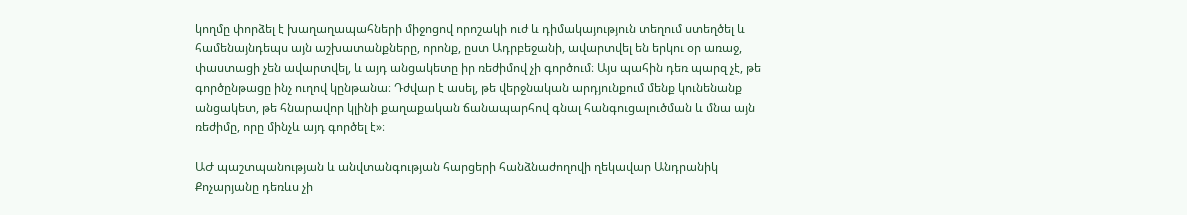կողմը փորձել է խաղաղապահների միջոցով որոշակի ուժ և դիմակայություն տեղում ստեղծել և համենայնդեպս այն աշխատանքները, որոնք, ըստ Ադրբեջանի, ավարտվել են երկու օր առաջ, փաստացի չեն ավարտվել, և այդ անցակետը իր ռեժիմով չի գործում։ Այս պահին դեռ պարզ չէ, թե գործընթացը ինչ ուղով կընթանա։ Դժվար է ասել, թե վերջնական արդյունքում մենք կունենանք անցակետ, թե հնարավոր կլինի քաղաքական ճանապարհով գնալ հանգուցալուծման և մնա այն ռեժիմը, որը մինչև այդ գործել է»։

ԱԺ պաշտպանության և անվտանգության հարցերի հանձնաժողովի ղեկավար Անդրանիկ Քոչարյանը դեռևս չի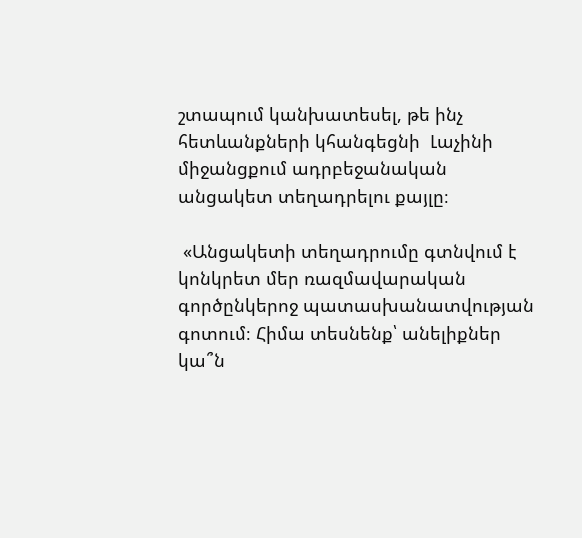շտապում կանխատեսել, թե ինչ հետևանքների կհանգեցնի  Լաչինի միջանցքում ադրբեջանական անցակետ տեղադրելու քայլը։

 «Անցակետի տեղադրումը գտնվում է կոնկրետ մեր ռազմավարական գործընկերոջ պատասխանատվության գոտում։ Հիմա տեսնենք՝ անելիքներ կա՞ն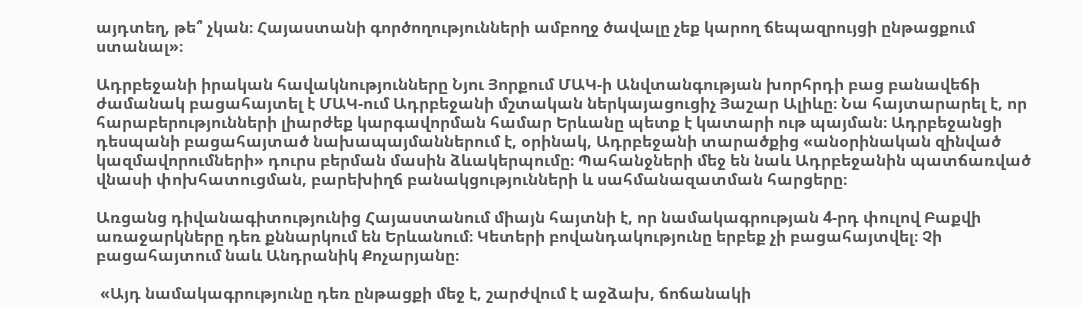այդտեղ, թե՞ չկան։ Հայաստանի գործողությունների ամբողջ ծավալը չեք կարող ճեպազրույցի ընթացքում ստանալ»։

Ադրբեջանի իրական հավակնությունները Նյու Յորքում ՄԱԿ-ի Անվտանգության խորհրդի բաց բանավեճի ժամանակ բացահայտել է ՄԱԿ-ում Ադրբեջանի մշտական ներկայացուցիչ Յաշար Ալիևը։ Նա հայտարարել է, որ հարաբերությունների լիարժեք կարգավորման համար Երևանը պետք է կատարի ութ պայման։ Ադրբեջանցի դեսպանի բացահայտած նախապայմաններում է, օրինակ, Ադրբեջանի տարածքից «անօրինական զինված կազմավորումների» դուրս բերման մասին ձևակերպումը։ Պահանջների մեջ են նաև Ադրբեջանին պատճառված վնասի փոխհատուցման, բարեխիղճ բանակցությունների և սահմանազատման հարցերը։

Առցանց դիվանագիտությունից Հայաստանում միայն հայտնի է, որ նամակագրության 4-րդ փուլով Բաքվի առաջարկները դեռ քննարկում են Երևանում։ Կետերի բովանդակությունը երբեք չի բացահայտվել։ Չի բացահայտում նաև Անդրանիկ Քոչարյանը։

 «Այդ նամակագրությունը դեռ ընթացքի մեջ է, շարժվում է աջձախ, ճոճանակի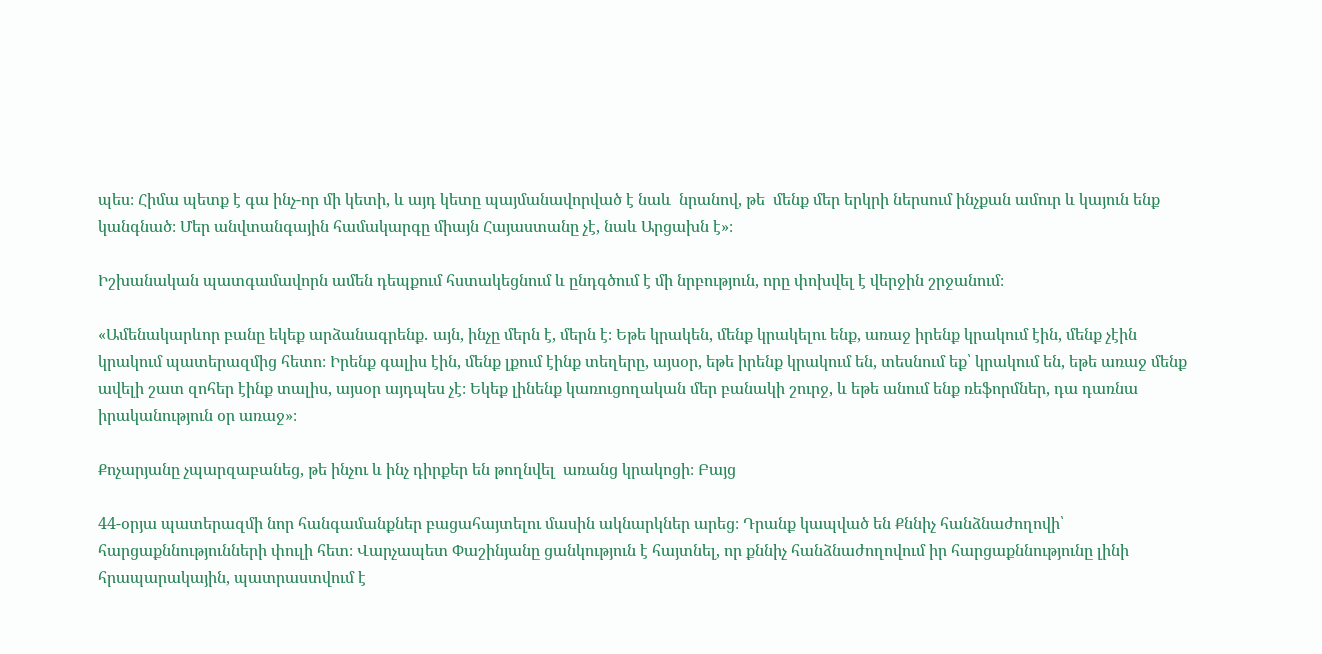պես։ Հիմա պետք է գա ինչ-որ մի կետի, և այդ կետը պայմանավորված է նաև  նրանով, թե  մենք մեր երկրի ներսում ինչքան ամուր և կայուն ենք կանգնած։ Մեր անվտանգային համակարգը միայն Հայաստանը չէ, նաև Արցախն է»։

Իշխանական պատգամավորն ամեն դեպքում հստակեցնում և ընդգծում է մի նրբություն, որը փոխվել է վերջին շրջանում։

«Ամենակարևոր բանը եկեք արձանագրենք․ այն, ինչը մերն է, մերն է։ Եթե կրակեն, մենք կրակելու ենք, առաջ իրենք կրակում էին, մենք չէին կրակում պատերազմից հետո։ Իրենք գալիս էին, մենք լքում էինք տեղերը, այսօր, եթե իրենք կրակում են, տեսնում եք՝ կրակում են, եթե առաջ մենք ավելի շատ զոհեր էինք տալիս, այսօր այդպես չէ։ Եկեք լինենք կառուցողական մեր բանակի շուրջ, և եթե անում ենք ռեֆորմներ, դա դառնա իրականություն օր առաջ»։

Քոչարյանը չպարզաբանեց, թե ինչու և ինչ դիրքեր են թողնվել  առանց կրակոցի։ Բայց

44-օրյա պատերազմի նոր հանգամանքներ բացահայտելու մասին ակնարկներ արեց։ Դրանք կապված են Քննիչ հանձնաժողովի՝ հարցաքննությունների փուլի հետ։ Վարչապետ Փաշինյանը ցանկություն է հայտնել, որ քննիչ հանձնաժողովում իր հարցաքննությունը լինի հրապարակային, պատրաստվում է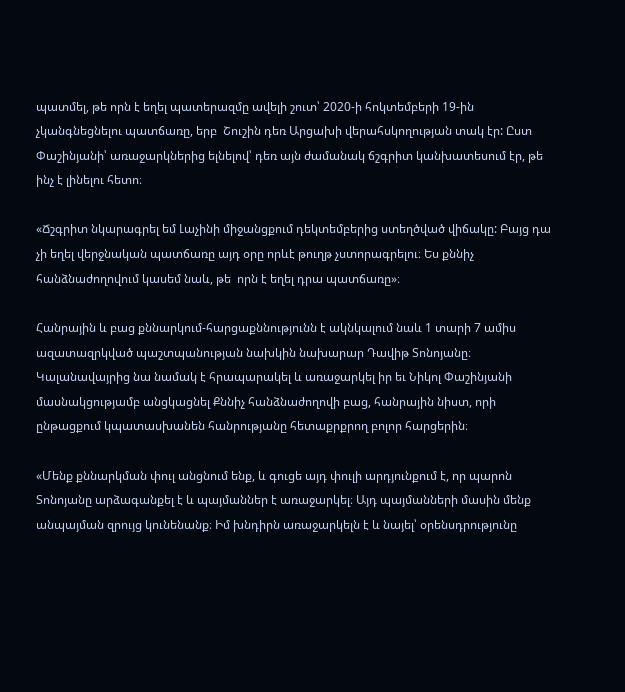պատմել, թե որն է եղել պատերազմը ավելի շուտ՝ 2020-ի հոկտեմբերի 19-ին չկանգնեցնելու պատճառը, երբ  Շուշին դեռ Արցախի վերահսկողության տակ էր: Ըստ Փաշինյանի՝ առաջարկներից ելնելով՝ դեռ այն ժամանակ ճշգրիտ կանխատեսում էր, թե ինչ է լինելու հետո։

«Ճշգրիտ նկարագրել եմ Լաչինի միջանցքում դեկտեմբերից ստեղծված վիճակը: Բայց դա չի եղել վերջնական պատճառը այդ օրը որևէ թուղթ չստորագրելու։ Ես քննիչ հանձնաժողովում կասեմ նաև, թե  որն է եղել դրա պատճառը»։

Հանրային և բաց քննարկում-հարցաքննությունն է ակնկալում նաև 1 տարի 7 ամիս ազատազրկված պաշտպանության նախկին նախարար Դավիթ Տոնոյանը։ Կալանավայրից նա նամակ է հրապարակել և առաջարկել իր եւ Նիկոլ Փաշինյանի մասնակցությամբ անցկացնել Քննիչ հանձնաժողովի բաց, հանրային նիստ, որի ընթացքում կպատասխանեն հանրությանը հետաքրքրող բոլոր հարցերին։

«Մենք քննարկման փուլ անցնում ենք, և գուցե այդ փուլի արդյունքում է, որ պարոն Տոնոյանը արձագանքել է և պայմաններ է առաջարկել։ Այդ պայմանների մասին մենք անպայման զրույց կունենանք։ Իմ խնդիրն առաջարկելն է և նայել՝ օրենսդրությունը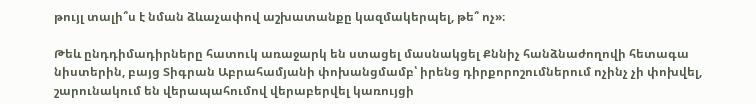թույլ տալի՞ս է նման ձևաչափով աշխատանքը կազմակերպել, թե՞ ոչ»։

Թեև ընդդիմադիրները հատուկ առաջարկ են ստացել մասնակցել Քննիչ հանձնաժողովի հետագա նիստերին, բայց Տիգրան Աբրահամյանի փոխանցմամբ՝ իրենց դիրքորոշումներում ոչինչ չի փոխվել, շարունակում են վերապահումով վերաբերվել կառույցի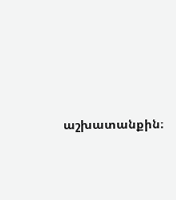աշխատանքին։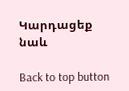Կարդացեք նաև

Back to top button